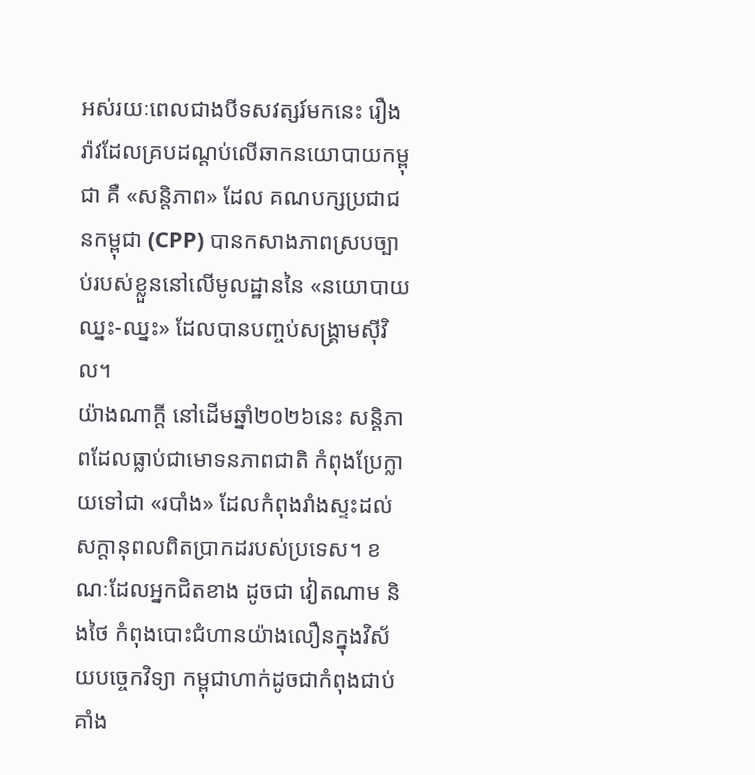អស់រយៈពេលជាងបីទសវត្សរ៍មកនេះ រឿងរ៉ាវដែលគ្របដណ្តប់លើឆាកនយោបាយកម្ពុជា គឺ «សន្តិភាព» ដែល គណបក្សប្រជាជនកម្ពុជា (CPP) បានកសាងភាពស្របច្បាប់របស់ខ្លួននៅលើមូលដ្ឋាននៃ «នយោបាយ ឈ្នះ-ឈ្នះ» ដែលបានបញ្ចប់សង្គ្រាមស៊ីវិល។
យ៉ាងណាក្តី នៅដើមឆ្នាំ២០២៦នេះ សន្តិភាពដែលធ្លាប់ជាមោទនភាពជាតិ កំពុងប្រែក្លាយទៅជា «របាំង» ដែលកំពុងរាំងស្ទះដល់សក្តានុពលពិតប្រាកដរបស់ប្រទេស។ ខណៈដែលអ្នកជិតខាង ដូចជា វៀតណាម និងថៃ កំពុងបោះជំហានយ៉ាងលឿនក្នុងវិស័យបច្ចេកវិទ្យា កម្ពុជាហាក់ដូចជាកំពុងជាប់គាំង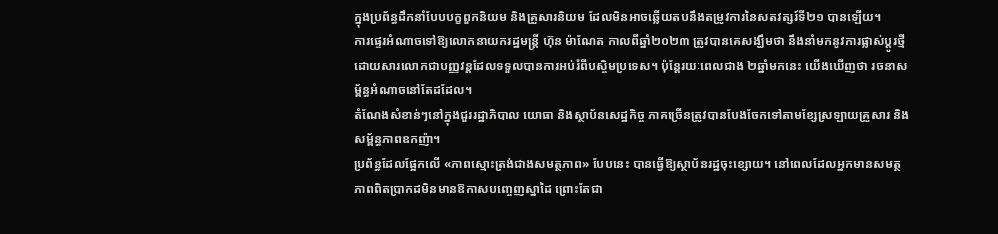ក្នុងប្រព័ន្ធដឹកនាំបែបបក្ខពួកនិយម និងគ្រួសារនិយម ដែលមិនអាចឆ្លើយតបនឹងតម្រូវការនៃសតវត្សរ៍ទី២១ បានឡើយ។
ការផ្ទេរអំណាចទៅឱ្យលោកនាយករដ្ឋមន្ត្រី ហ៊ុន ម៉ាណែត កាលពីឆ្នាំ២០២៣ ត្រូវបានគេសង្ឃឹមថា នឹងនាំមកនូវការផ្លាស់ប្តូរថ្មី ដោយសារលោកជាបញ្ញវន្តដែលទទួលបានការអប់រំពីបស្ចិមប្រទេស។ ប៉ុន្តែរយៈពេលជាង ២ឆ្នាំមកនេះ យើងឃើញថា រចនាសម្ព័ន្ធអំណាចនៅតែដដែល។
តំណែងសំខាន់ៗនៅក្នុងជួររដ្ឋាភិបាល យោធា និងស្ថាប័នសេដ្ឋកិច្ច ភាគច្រើនត្រូវបានបែងចែកទៅតាមខ្សែស្រឡាយគ្រួសារ និងសម្ព័ន្ធភាពឧកញ៉ា។
ប្រព័ន្ធដែលផ្អែកលើ «ភាពស្មោះត្រង់ជាងសមត្ថភាព» បែបនេះ បានធ្វើឱ្យស្ថាប័នរដ្ឋចុះខ្សោយ។ នៅពេលដែលអ្នកមានសមត្ថភាពពិតប្រាកដមិនមានឱកាសបញ្ចេញស្នាដៃ ព្រោះតែជា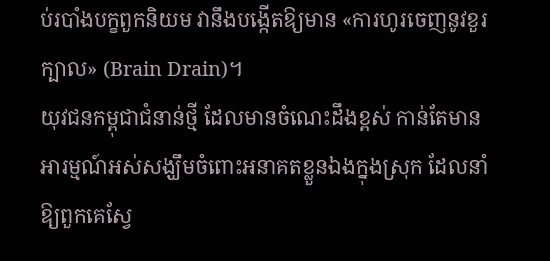ប់របាំងបក្ខពួកនិយម វានឹងបង្កើតឱ្យមាន «ការហូរចេញនូវខួរក្បាល» (Brain Drain)។
យុវជនកម្ពុជាជំនាន់ថ្មី ដែលមានចំណេះដឹងខ្ពស់ កាន់តែមានអារម្មណ៍អស់សង្ឃឹមចំពោះអនាគតខ្លួនឯងក្នុងស្រុក ដែលនាំឱ្យពួកគេស្វែ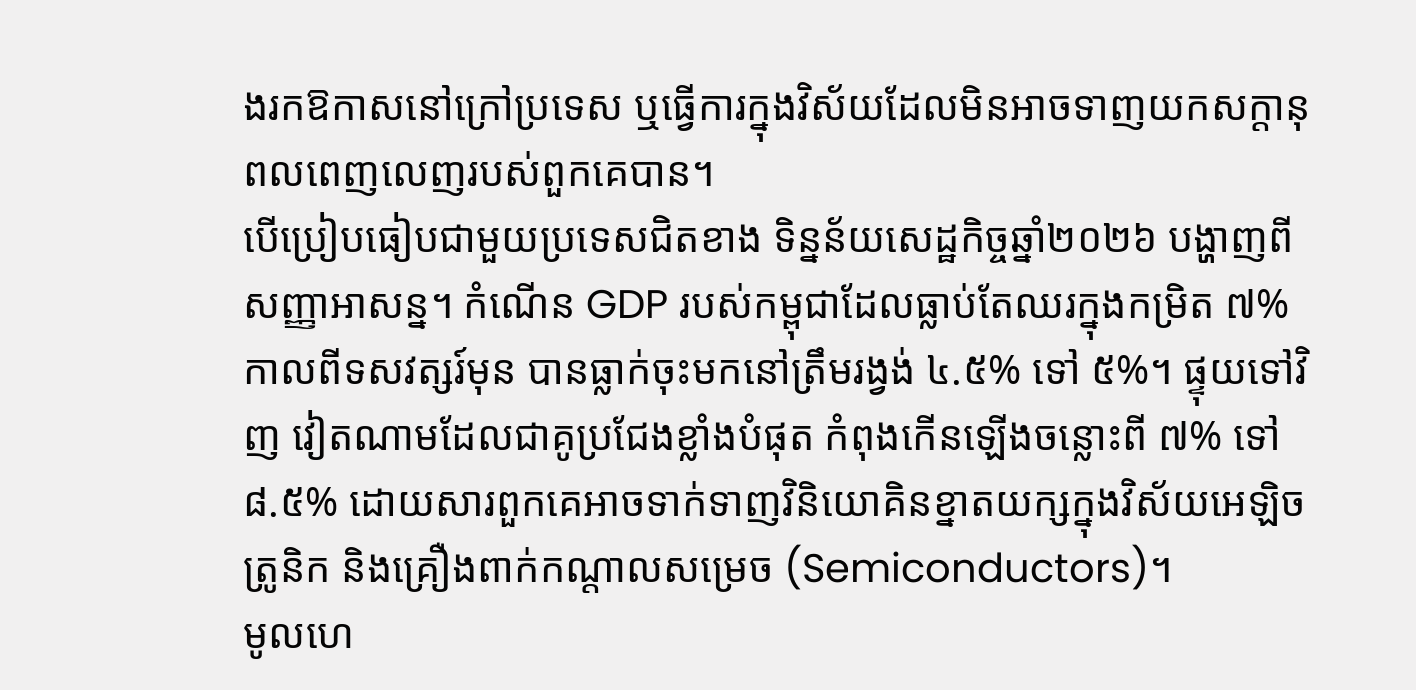ងរកឱកាសនៅក្រៅប្រទេស ឬធ្វើការក្នុងវិស័យដែលមិនអាចទាញយកសក្តានុពលពេញលេញរបស់ពួកគេបាន។
បើប្រៀបធៀបជាមួយប្រទេសជិតខាង ទិន្នន័យសេដ្ឋកិច្ចឆ្នាំ២០២៦ បង្ហាញពីសញ្ញាអាសន្ន។ កំណើន GDP របស់កម្ពុជាដែលធ្លាប់តែឈរក្នុងកម្រិត ៧% កាលពីទសវត្សរ៍មុន បានធ្លាក់ចុះមកនៅត្រឹមរង្វង់ ៤.៥% ទៅ ៥%។ ផ្ទុយទៅវិញ វៀតណាមដែលជាគូប្រជែងខ្លាំងបំផុត កំពុងកើនឡើងចន្លោះពី ៧% ទៅ ៨.៥% ដោយសារពួកគេអាចទាក់ទាញវិនិយោគិនខ្នាតយក្សក្នុងវិស័យអេឡិចត្រូនិក និងគ្រឿងពាក់កណ្តាលសម្រេច (Semiconductors)។
មូលហេ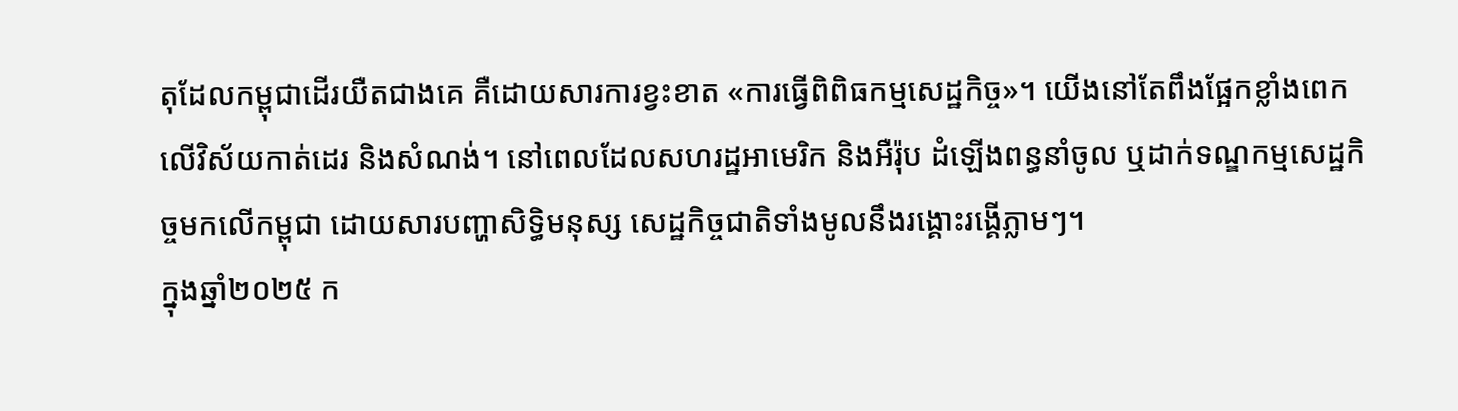តុដែលកម្ពុជាដើរយឺតជាងគេ គឺដោយសារការខ្វះខាត «ការធ្វើពិពិធកម្មសេដ្ឋកិច្ច»។ យើងនៅតែពឹងផ្អែកខ្លាំងពេកលើវិស័យកាត់ដេរ និងសំណង់។ នៅពេលដែលសហរដ្ឋអាមេរិក និងអឺរ៉ុប ដំឡើងពន្ធនាំចូល ឬដាក់ទណ្ឌកម្មសេដ្ឋកិច្ចមកលើកម្ពុជា ដោយសារបញ្ហាសិទ្ធិមនុស្ស សេដ្ឋកិច្ចជាតិទាំងមូលនឹងរង្គោះរង្គើភ្លាមៗ។
ក្នុងឆ្នាំ២០២៥ ក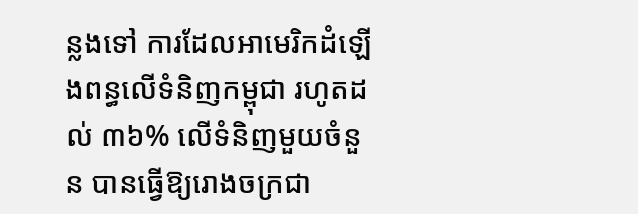ន្លងទៅ ការដែលអាមេរិកដំឡើងពន្ធលើទំនិញកម្ពុជា រហូតដល់ ៣៦% លើទំនិញមួយចំនួន បានធ្វើឱ្យរោងចក្រជា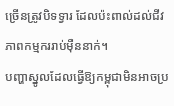ច្រើនត្រូវបិទទ្វារ ដែលប៉ះពាល់ដល់ជីវភាពកម្មកររាប់ម៉ឺននាក់។
បញ្ហាស្នូលដែលធ្វើឱ្យកម្ពុជាមិនអាចប្រ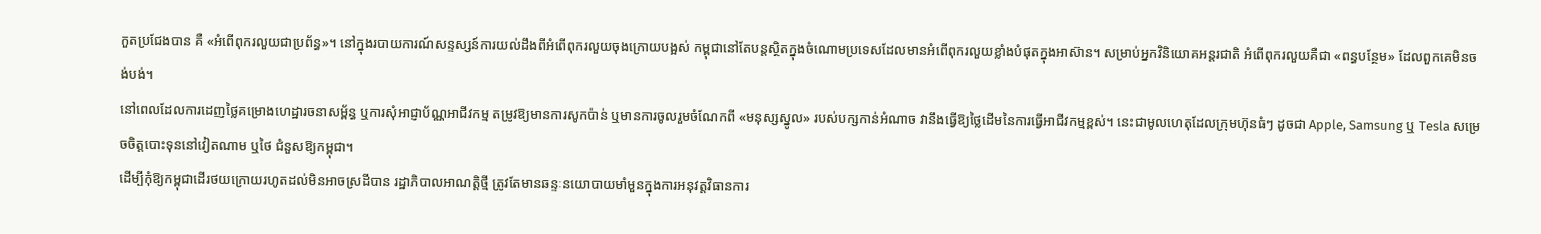កួតប្រជែងបាន គឺ «អំពើពុករលួយជាប្រព័ន្ធ»។ នៅក្នុងរបាយការណ៍សន្ទស្សន៍ការយល់ដឹងពីអំពើពុករលួយចុងក្រោយបង្អស់ កម្ពុជានៅតែបន្តស្ថិតក្នុងចំណោមប្រទេសដែលមានអំពើពុករលួយខ្លាំងបំផុតក្នុងអាស៊ាន។ សម្រាប់អ្នកវិនិយោគអន្តរជាតិ អំពើពុករលួយគឺជា «ពន្ធបន្ថែម» ដែលពួកគេមិនចង់បង់។
នៅពេលដែលការដេញថ្លៃគម្រោងហេដ្ឋារចនាសម្ព័ន្ធ ឬការសុំអាជ្ញាប័ណ្ណអាជីវកម្ម តម្រូវឱ្យមានការសូកប៉ាន់ ឬមានការចូលរួមចំណែកពី «មនុស្សស្នូល» របស់បក្សកាន់អំណាច វានឹងធ្វើឱ្យថ្លៃដើមនៃការធ្វើអាជីវកម្មខ្ពស់។ នេះជាមូលហេតុដែលក្រុមហ៊ុនធំៗ ដូចជា Apple, Samsung ឬ Tesla សម្រេចចិត្តបោះទុននៅវៀតណាម ឬថៃ ជំនួសឱ្យកម្ពុជា។
ដើម្បីកុំឱ្យកម្ពុជាដើរថយក្រោយរហូតដល់មិនអាចស្រដីបាន រដ្ឋាភិបាលអាណត្តិថ្មី ត្រូវតែមានឆន្ទៈនយោបាយមាំមួនក្នុងការអនុវត្តវិធានការ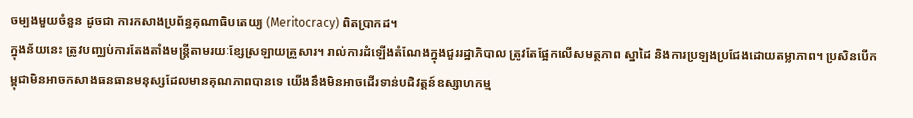ចម្បងមួយចំនួន ដូចជា ការកសាងប្រព័ន្ធគុណាធិបតេយ្យ (Meritocracy) ពិតប្រាកដ។
ក្នុងន័យនេះ ត្រូវបញ្ឈប់ការតែងតាំងមន្ត្រីតាមរយៈខ្សែស្រឡាយគ្រួសារ។ រាល់ការដំឡើងតំណែងក្នុងជួររដ្ឋាភិបាល ត្រូវតែផ្អែកលើសមត្ថភាព ស្នាដៃ និងការប្រឡងប្រជែងដោយតម្លាភាព។ ប្រសិនបើកម្ពុជាមិនអាចកសាងធនធានមនុស្សដែលមានគុណភាពបានទេ យើងនឹងមិនអាចដើរទាន់បដិវត្តន៍ឧស្សាហកម្ម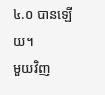៤.០ បានឡើយ។
មួយវិញ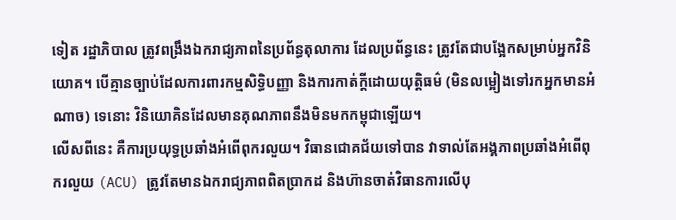ទៀត រដ្ឋាភិបាល ត្រូវពង្រឹងឯករាជ្យភាពនៃប្រព័ន្ធតុលាការ ដែលប្រព័ន្ធនេះ ត្រូវតែជាបង្អែកសម្រាប់អ្នកវិនិយោគ។ បើគ្មានច្បាប់ដែលការពារកម្មសិទ្ធិបញ្ញា និងការកាត់ក្តីដោយយុត្តិធម៌ (មិនលម្អៀងទៅរកអ្នកមានអំណាច) ទេនោះ វិនិយោគិនដែលមានគុណភាពនឹងមិនមកកម្ពុជាឡើយ។
លើសពីនេះ គឺការប្រយុទ្ធប្រឆាំងអំពើពុករលួយ។ វិធានជោគជ័យទៅបាន វាទាល់តែអង្គភាពប្រឆាំងអំពើពុករលួយ (ACU) ត្រូវតែមានឯករាជ្យភាពពិតប្រាកដ និងហ៊ានចាត់វិធានការលើបុ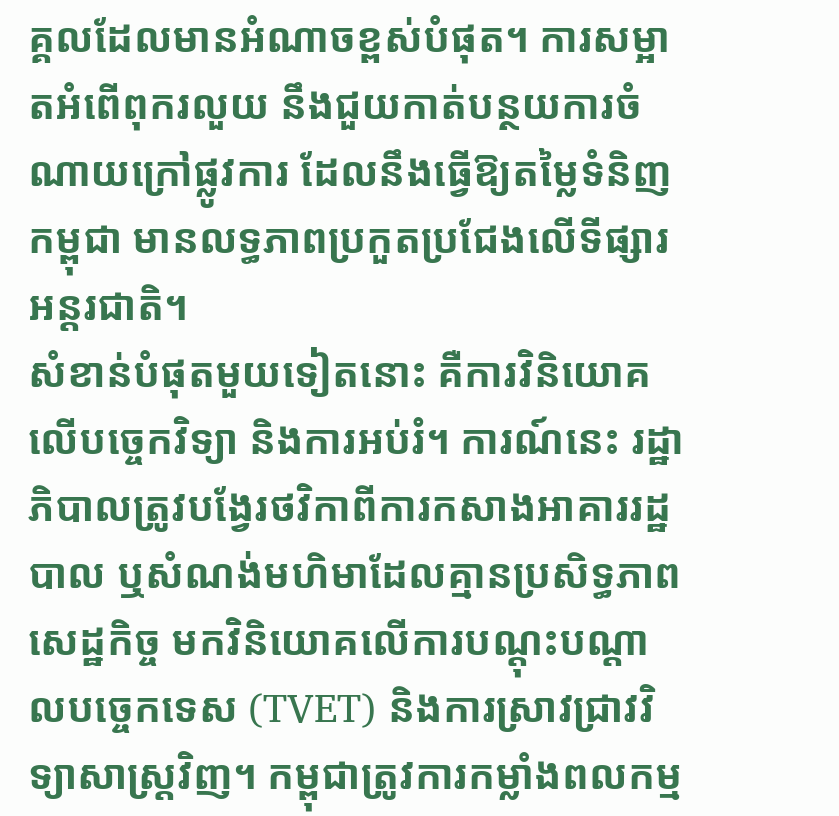គ្គលដែលមានអំណាចខ្ពស់បំផុត។ ការសម្អាតអំពើពុករលួយ នឹងជួយកាត់បន្ថយការចំណាយក្រៅផ្លូវការ ដែលនឹងធ្វើឱ្យតម្លៃទំនិញកម្ពុជា មានលទ្ធភាពប្រកួតប្រជែងលើទីផ្សារអន្តរជាតិ។
សំខាន់បំផុតមួយទៀតនោះ គឺការវិនិយោគលើបច្ចេកវិទ្យា និងការអប់រំ។ ការណ៍នេះ រដ្ឋាភិបាលត្រូវបង្វែរថវិកាពីការកសាងអាគាររដ្ឋបាល ឬសំណង់មហិមាដែលគ្មានប្រសិទ្ធភាពសេដ្ឋកិច្ច មកវិនិយោគលើការបណ្តុះបណ្តាលបច្ចេកទេស (TVET) និងការស្រាវជ្រាវវិទ្យាសាស្ត្រវិញ។ កម្ពុជាត្រូវការកម្លាំងពលកម្ម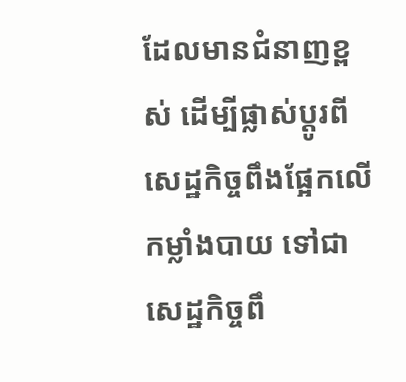ដែលមានជំនាញខ្ពស់ ដើម្បីផ្លាស់ប្តូរពីសេដ្ឋកិច្ចពឹងផ្អែកលើកម្លាំងបាយ ទៅជាសេដ្ឋកិច្ចពឹ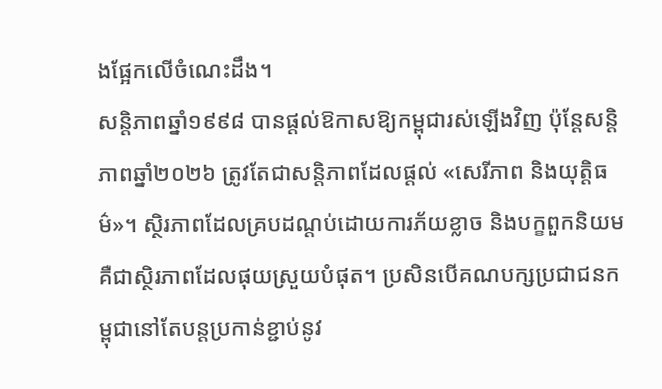ងផ្អែកលើចំណេះដឹង។
សន្តិភាពឆ្នាំ១៩៩៨ បានផ្តល់ឱកាសឱ្យកម្ពុជារស់ឡើងវិញ ប៉ុន្តែសន្តិភាពឆ្នាំ២០២៦ ត្រូវតែជាសន្តិភាពដែលផ្តល់ «សេរីភាព និងយុត្តិធម៌»។ ស្ថិរភាពដែលគ្របដណ្តប់ដោយការភ័យខ្លាច និងបក្ខពួកនិយម គឺជាស្ថិរភាពដែលផុយស្រួយបំផុត។ ប្រសិនបើគណបក្សប្រជាជនកម្ពុជានៅតែបន្តប្រកាន់ខ្ជាប់នូវ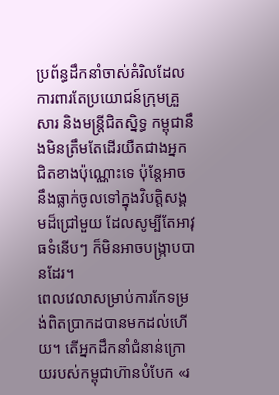ប្រព័ន្ធដឹកនាំចាស់គំរិលដែលការពារតែប្រយោជន៍ក្រុមគ្រួសារ និងមន្ត្រីជិតស្និទ្ធ កម្ពុជានឹងមិនត្រឹមតែដើរយឺតជាងអ្នកជិតខាងប៉ុណ្ណោះទេ ប៉ុន្តែអាចនឹងធ្លាក់ចូលទៅក្នុងវិបត្តិសង្គមដ៏ជ្រៅមួយ ដែលសូម្បីតែអាវុធទំនើបៗ ក៏មិនអាចបង្ក្រាបបានដែរ។
ពេលវេលាសម្រាប់ការកែទម្រង់ពិតប្រាកដបានមកដល់ហើយ។ តើអ្នកដឹកនាំជំនាន់ក្រោយរបស់កម្ពុជាហ៊ានបំបែក «រ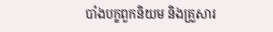បាំងបក្ខពួកនិយម និងគ្រួសារ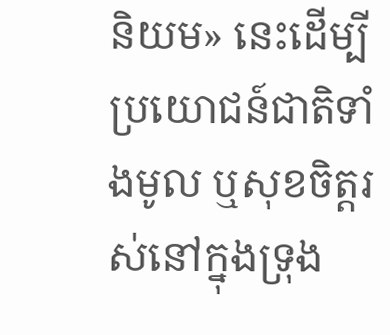និយម» នេះដើម្បីប្រយោជន៍ជាតិទាំងមូល ឬសុខចិត្តរស់នៅក្នុងទ្រុង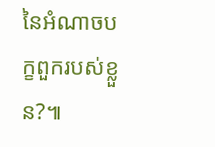នៃអំណាចបក្ខពួករបស់ខ្លួន?៕